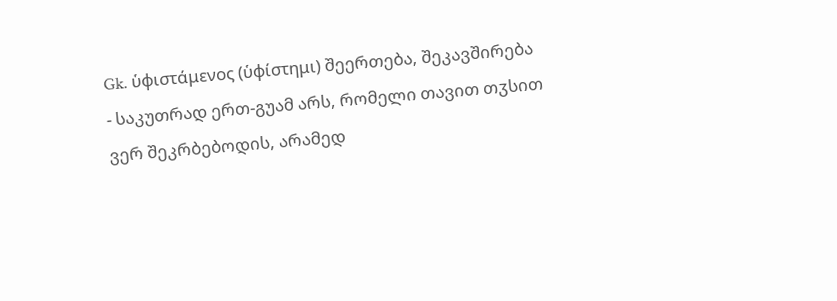Gk. ὑφιστάμενος (ὑφίστημι) შეერთება, შეკავშირება
- საკუთრად ერთ-გუამ არს, რომელი თავით თჳსით ვერ შეკრბებოდის, არამედ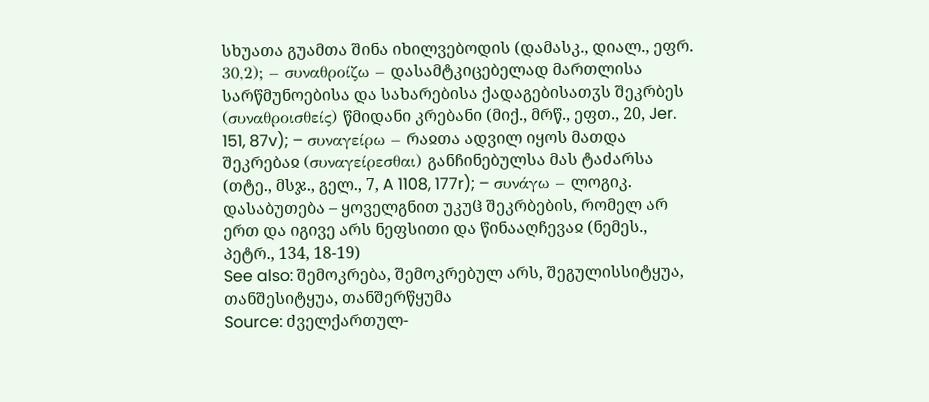სხუათა გუამთა შინა იხილვებოდის (დამასკ., დიალ., ეფრ. 30,2); – συναθροίζω – დასამტკიცებელად მართლისა სარწმუნოებისა და სახარებისა ქადაგებისათჳს შეკრბეს (συναθροισθείς) წმიდანი კრებანი (მიქ., მრწ., ეფთ., 20, Jer. 151, 87v); – συναγείρω – რაჲთა ადვილ იყოს მათდა შეკრებაჲ (συναγείρεσθαι) განჩინებულსა მას ტაძარსა (თტე., მსჯ., გელ., 7, A 1108, 177r); – συνάγω – ლოგიკ. დასაბუთება – ყოველგნით უკუჱ შეკრბების, რომელ არ ერთ და იგივე არს ნეფსითი და წინააღჩევაჲ (ნემეს., პეტრ., 134, 18-19)
See also: შემოკრება, შემოკრებულ არს, შეგულისსიტყუა, თანშესიტყუა, თანშერწყუმა
Source: ძველქართულ-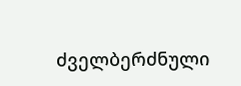ძველბერძნული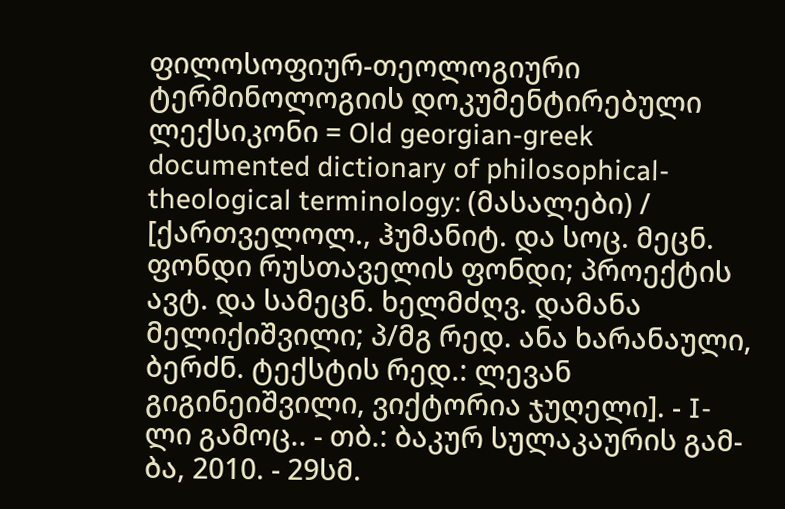ფილოსოფიურ-თეოლოგიური ტერმინოლოგიის დოკუმენტირებული ლექსიკონი = Old georgian-greek documented dictionary of philosophical-theological terminology: (მასალები) / [ქართველოლ., ჰუმანიტ. და სოც. მეცნ. ფონდი რუსთაველის ფონდი; პროექტის ავტ. და სამეცნ. ხელმძღვ. დამანა მელიქიშვილი; პ/მგ რედ. ანა ხარანაული, ბერძნ. ტექსტის რედ.: ლევან გიგინეიშვილი, ვიქტორია ჯუღელი]. - I-ლი გამოც.. - თბ.: ბაკურ სულაკაურის გამ-ბა, 2010. - 29სმ.